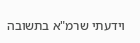וידעתי שרמ"א בתשובה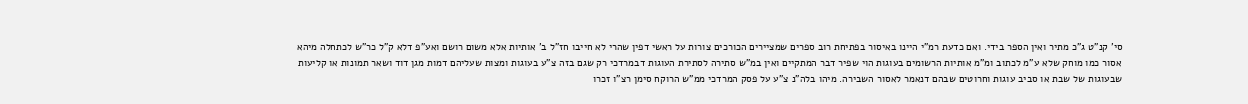סי' קנ"ט ג"כ מתיר ואין הספר בידי. ואם כדעת רמ"י היינו באיסור בפתיחת רוב ספרים שמציירים הכורכים צורות על ראשי דפין שהרי לא חייבו חז"ל ב' אותיות אלא משום רושם ואע"פ דלא ק"ל כר"ש לכתחלה מיהא אסור כמו מוחק שלא ע"מ לכתוב ומ"מ אותיות הרשומים בעוגות הוי שפיר דבר המתקיים ואין במ"ש סתירה לסתירת העוגות דבמרדכי רק שגם בזה צ"ע בעוגות ומצות שעליהם דמות מגן דוד ושאר תמונות או קליעות שבעוגות של שבת או סביב עוגות וחרוטים שבהם דנאמר לאסור השבירה. מיהו בלה"נ צ"ע על פסק המרדכי ממ"ש הרוקח סימן רצ"ו זכרו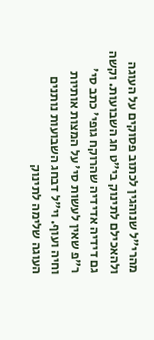מהרי"ל שנוהגין לכתוב פסוקים על העוגה ולהאכילם לתינוק בי"ט חג השבועות. וקשה גם דידיה אדידיה שהרוקח גופי' כתב סי' ר"פ שאין לעשות סי' על המצות אותיות וחיה ועוף. וי"ל דבחג השבועות נותנים העוגה שלימה לתינוק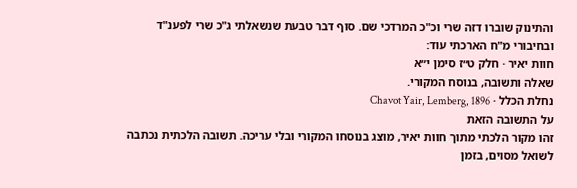והתינוק שוברו דזה שרי וכ"כ המרדכי שם. סוף דבר טבעת שנשאלתי ג"כ שרי לפענ"ד ובחיבורי מ"ח הארכתי עוד:
חוות יאיר · חלק ט״ז סימן י״א
שאלה ותשובה, בנוסח המקורי.
נחלת הכלל · Chavot Yair, Lemberg, 1896
על התשובה הזאת
זהו מקור הלכתי מתוך חוות יאיר, מוצג בנוסחו המקורי ובלי עריכה. תשובה הלכתית נכתבה לשואל מסוים, בזמן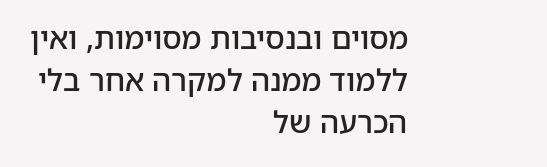מסוים ובנסיבות מסוימות, ואין ללמוד ממנה למקרה אחר בלי הכרעה של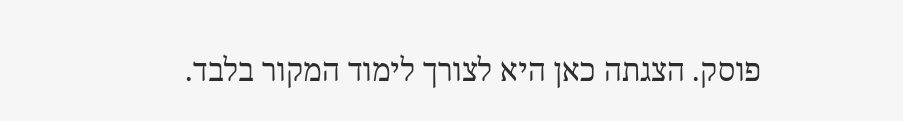פוסק. הצגתה כאן היא לצורך לימוד המקור בלבד.